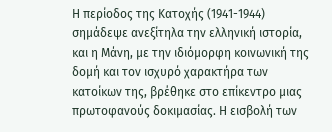Η περίοδος της Κατοχής (1941-1944) σημάδεψε ανεξίτηλα την ελληνική ιστορία, και η Μάνη, με την ιδιόμορφη κοινωνική της δομή και τον ισχυρό χαρακτήρα των κατοίκων της, βρέθηκε στο επίκεντρο μιας πρωτοφανούς δοκιμασίας. Η εισβολή των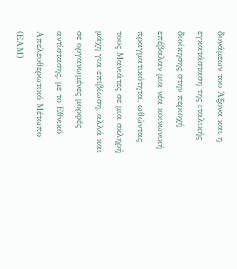δυνάμεων του Άξονα και η εγκατάσταση της ιταλικής διοίκησης στην περιοχή επέβαλαν μια νέα κοινωνική πραγματικότητα, ωθώντας τους Μανιάτες σε μια σκληρή μάχη για επιβίωση, αλλά και σε οργανωμένες μορφές αντίστασης, με το Εθνικό Απελευθερωτικό Μέτωπο (ΕΑΜ)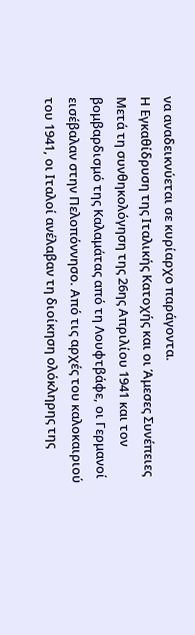να αναδεικνύεται σε κυρίαρχο παράγοντα.
Η Εγκαθίδρυση της Ιταλικής Κατοχής και οι Άμεσες Συνέπειες
Μετά τη συνθηκολόγηση της 26ης Απριλίου 1941 και τον βομβαρδισμό της Καλαμάτας από τη Λουφτβάφε, οι Γερμανοί εισέβαλαν στην Πελοπόννησο. Από τις αρχές του καλοκαιριού του 1941, οι Ιταλοί ανέλαβαν τη διοίκηση ολόκληρης της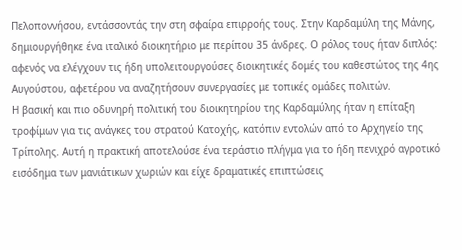Πελοποννήσου, εντάσσοντάς την στη σφαίρα επιρροής τους. Στην Καρδαμύλη της Μάνης, δημιουργήθηκε ένα ιταλικό διοικητήριο με περίπου 35 άνδρες. Ο ρόλος τους ήταν διπλός: αφενός να ελέγχουν τις ήδη υπολειτουργούσες διοικητικές δομές του καθεστώτος της 4ης Αυγούστου, αφετέρου να αναζητήσουν συνεργασίες με τοπικές ομάδες πολιτών.
Η βασική και πιο οδυνηρή πολιτική του διοικητηρίου της Καρδαμύλης ήταν η επίταξη τροφίμων για τις ανάγκες του στρατού Κατοχής, κατόπιν εντολών από το Αρχηγείο της Τρίπολης. Αυτή η πρακτική αποτελούσε ένα τεράστιο πλήγμα για το ήδη πενιχρό αγροτικό εισόδημα των μανιάτικων χωριών και είχε δραματικές επιπτώσεις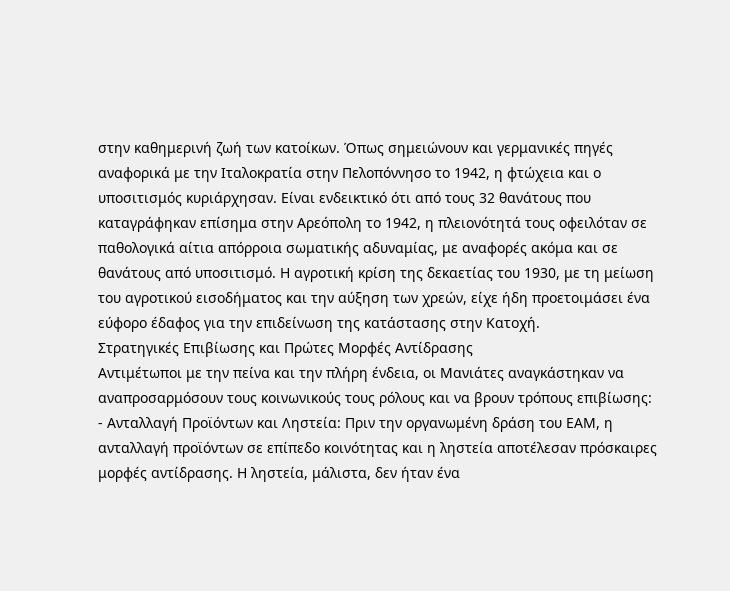στην καθημερινή ζωή των κατοίκων. Όπως σημειώνουν και γερμανικές πηγές αναφορικά με την Ιταλοκρατία στην Πελοπόννησο το 1942, η φτώχεια και ο υποσιτισμός κυριάρχησαν. Είναι ενδεικτικό ότι από τους 32 θανάτους που καταγράφηκαν επίσημα στην Αρεόπολη το 1942, η πλειονότητά τους οφειλόταν σε παθολογικά αίτια απόρροια σωματικής αδυναμίας, με αναφορές ακόμα και σε θανάτους από υποσιτισμό. Η αγροτική κρίση της δεκαετίας του 1930, με τη μείωση του αγροτικού εισοδήματος και την αύξηση των χρεών, είχε ήδη προετοιμάσει ένα εύφορο έδαφος για την επιδείνωση της κατάστασης στην Κατοχή.
Στρατηγικές Επιβίωσης και Πρώτες Μορφές Αντίδρασης
Αντιμέτωποι με την πείνα και την πλήρη ένδεια, οι Μανιάτες αναγκάστηκαν να αναπροσαρμόσουν τους κοινωνικούς τους ρόλους και να βρουν τρόπους επιβίωσης:
- Ανταλλαγή Προϊόντων και Ληστεία: Πριν την οργανωμένη δράση του ΕΑΜ, η ανταλλαγή προϊόντων σε επίπεδο κοινότητας και η ληστεία αποτέλεσαν πρόσκαιρες μορφές αντίδρασης. Η ληστεία, μάλιστα, δεν ήταν ένα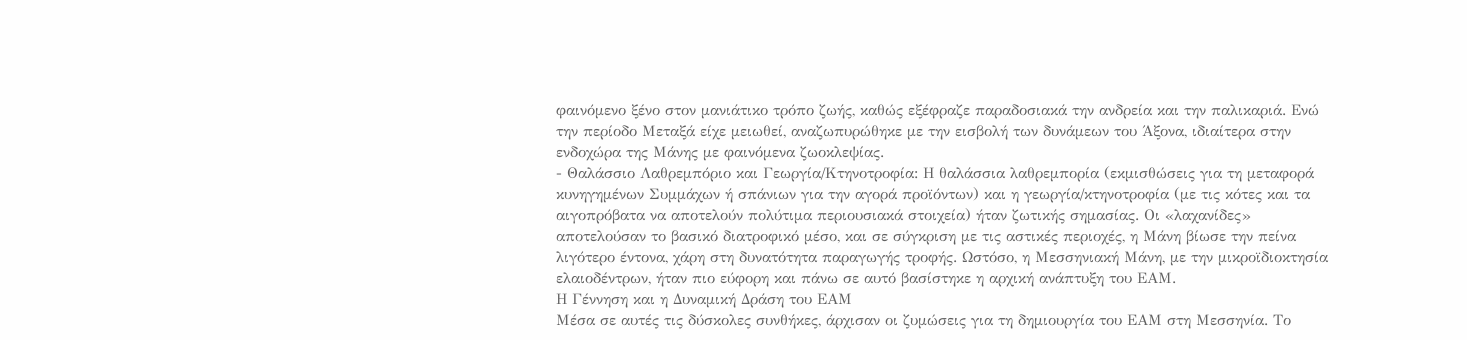φαινόμενο ξένο στον μανιάτικο τρόπο ζωής, καθώς εξέφραζε παραδοσιακά την ανδρεία και την παλικαριά. Ενώ την περίοδο Μεταξά είχε μειωθεί, αναζωπυρώθηκε με την εισβολή των δυνάμεων του Άξονα, ιδιαίτερα στην ενδοχώρα της Μάνης με φαινόμενα ζωοκλεψίας.
- Θαλάσσιο Λαθρεμπόριο και Γεωργία/Κτηνοτροφία: Η θαλάσσια λαθρεμπορία (εκμισθώσεις για τη μεταφορά κυνηγημένων Συμμάχων ή σπάνιων για την αγορά προϊόντων) και η γεωργία/κτηνοτροφία (με τις κότες και τα αιγοπρόβατα να αποτελούν πολύτιμα περιουσιακά στοιχεία) ήταν ζωτικής σημασίας. Οι «λαχανίδες» αποτελούσαν το βασικό διατροφικό μέσο, και σε σύγκριση με τις αστικές περιοχές, η Μάνη βίωσε την πείνα λιγότερο έντονα, χάρη στη δυνατότητα παραγωγής τροφής. Ωστόσο, η Μεσσηνιακή Μάνη, με την μικροϊδιοκτησία ελαιοδέντρων, ήταν πιο εύφορη και πάνω σε αυτό βασίστηκε η αρχική ανάπτυξη του ΕΑΜ.
Η Γέννηση και η Δυναμική Δράση του ΕΑΜ
Μέσα σε αυτές τις δύσκολες συνθήκες, άρχισαν οι ζυμώσεις για τη δημιουργία του ΕΑΜ στη Μεσσηνία. Το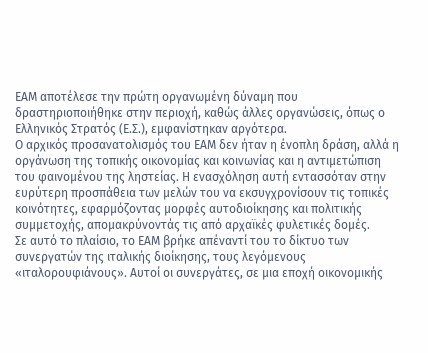ΕΑΜ αποτέλεσε την πρώτη οργανωμένη δύναμη που δραστηριοποιήθηκε στην περιοχή, καθώς άλλες οργανώσεις, όπως ο Ελληνικός Στρατός (Ε.Σ.), εμφανίστηκαν αργότερα.
Ο αρχικός προσανατολισμός του ΕΑΜ δεν ήταν η ένοπλη δράση, αλλά η οργάνωση της τοπικής οικονομίας και κοινωνίας και η αντιμετώπιση του φαινομένου της ληστείας. Η ενασχόληση αυτή εντασσόταν στην ευρύτερη προσπάθεια των μελών του να εκσυγχρονίσουν τις τοπικές κοινότητες, εφαρμόζοντας μορφές αυτοδιοίκησης και πολιτικής συμμετοχής, απομακρύνοντάς τις από αρχαϊκές φυλετικές δομές.
Σε αυτό το πλαίσιο, το ΕΑΜ βρήκε απέναντί του το δίκτυο των συνεργατών της ιταλικής διοίκησης, τους λεγόμενους «ιταλορουφιάνους». Αυτοί οι συνεργάτες, σε μια εποχή οικονομικής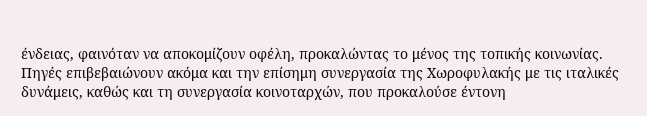ένδειας, φαινόταν να αποκομίζουν οφέλη, προκαλώντας το μένος της τοπικής κοινωνίας. Πηγές επιβεβαιώνουν ακόμα και την επίσημη συνεργασία της Χωροφυλακής με τις ιταλικές δυνάμεις, καθώς και τη συνεργασία κοινοταρχών, που προκαλούσε έντονη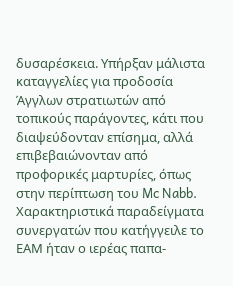δυσαρέσκεια. Υπήρξαν μάλιστα καταγγελίες για προδοσία Άγγλων στρατιωτών από τοπικούς παράγοντες, κάτι που διαψεύδονταν επίσημα, αλλά επιβεβαιώνονταν από προφορικές μαρτυρίες, όπως στην περίπτωση του Mc Nabb.
Χαρακτηριστικά παραδείγματα συνεργατών που κατήγγειλε το ΕΑΜ ήταν ο ιερέας παπα-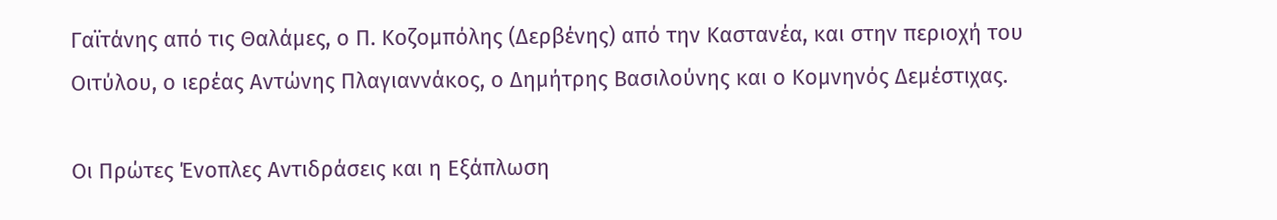Γαϊτάνης από τις Θαλάμες, ο Π. Κοζομπόλης (Δερβένης) από την Καστανέα, και στην περιοχή του Οιτύλου, ο ιερέας Αντώνης Πλαγιαννάκος, ο Δημήτρης Βασιλούνης και ο Κομνηνός Δεμέστιχας.

Οι Πρώτες Ένοπλες Αντιδράσεις και η Εξάπλωση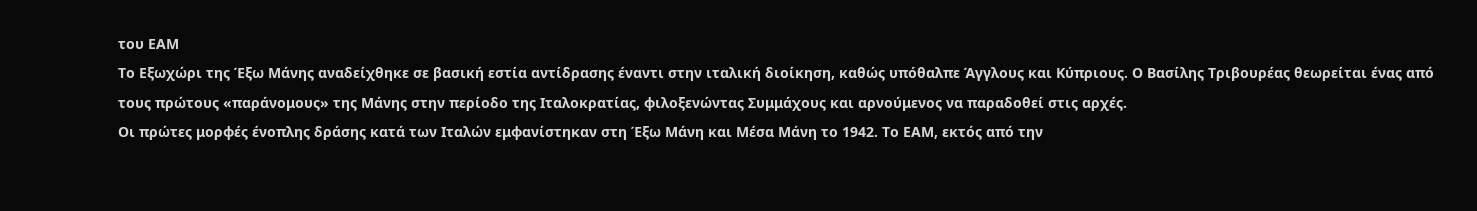του ΕΑΜ
Το Εξωχώρι της Έξω Μάνης αναδείχθηκε σε βασική εστία αντίδρασης έναντι στην ιταλική διοίκηση, καθώς υπόθαλπε Άγγλους και Κύπριους. Ο Βασίλης Τριβουρέας θεωρείται ένας από τους πρώτους «παράνομους» της Μάνης στην περίοδο της Ιταλοκρατίας, φιλοξενώντας Συμμάχους και αρνούμενος να παραδοθεί στις αρχές.
Οι πρώτες μορφές ένοπλης δράσης κατά των Ιταλών εμφανίστηκαν στη Έξω Μάνη και Μέσα Μάνη το 1942. Το ΕΑΜ, εκτός από την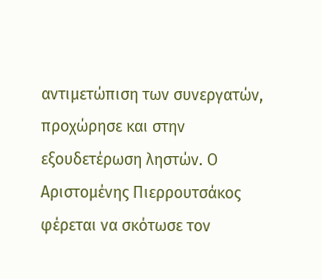αντιμετώπιση των συνεργατών, προχώρησε και στην εξουδετέρωση ληστών. Ο Αριστομένης Πιερρουτσάκος φέρεται να σκότωσε τον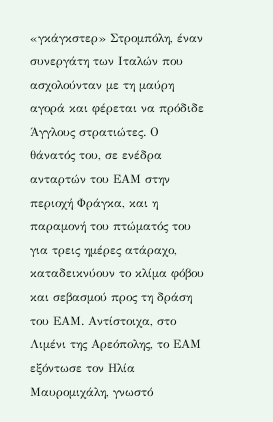«γκάγκστερ» Στρομπόλη, έναν συνεργάτη των Ιταλών που ασχολούνταν με τη μαύρη αγορά και φέρεται να πρόδιδε Άγγλους στρατιώτες. Ο θάνατός του, σε ενέδρα ανταρτών του ΕΑΜ στην περιοχή Φράγκα, και η παραμονή του πτώματός του για τρεις ημέρες ατάραχο, καταδεικνύουν το κλίμα φόβου και σεβασμού προς τη δράση του ΕΑΜ. Αντίστοιχα, στο Λιμένι της Αρεόπολης, το ΕΑΜ εξόντωσε τον Ηλία Μαυρομιχάλη, γνωστό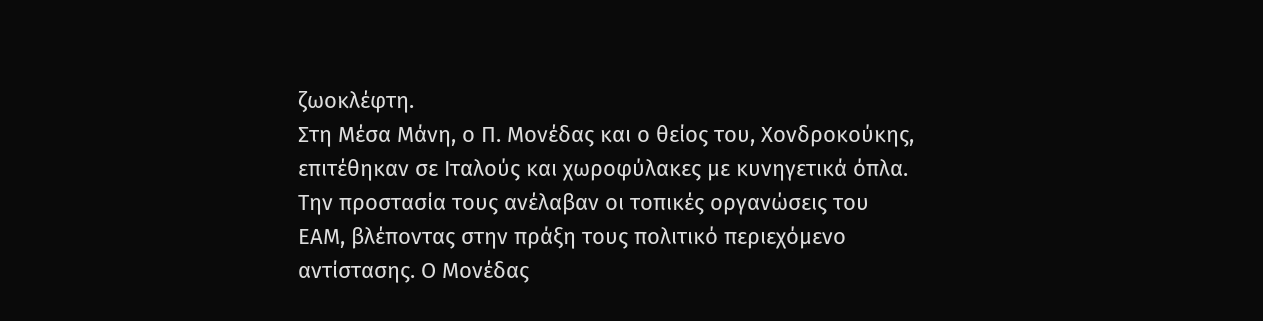ζωοκλέφτη.
Στη Μέσα Μάνη, ο Π. Μονέδας και ο θείος του, Χονδροκούκης, επιτέθηκαν σε Ιταλούς και χωροφύλακες με κυνηγετικά όπλα. Την προστασία τους ανέλαβαν οι τοπικές οργανώσεις του ΕΑΜ, βλέποντας στην πράξη τους πολιτικό περιεχόμενο αντίστασης. Ο Μονέδας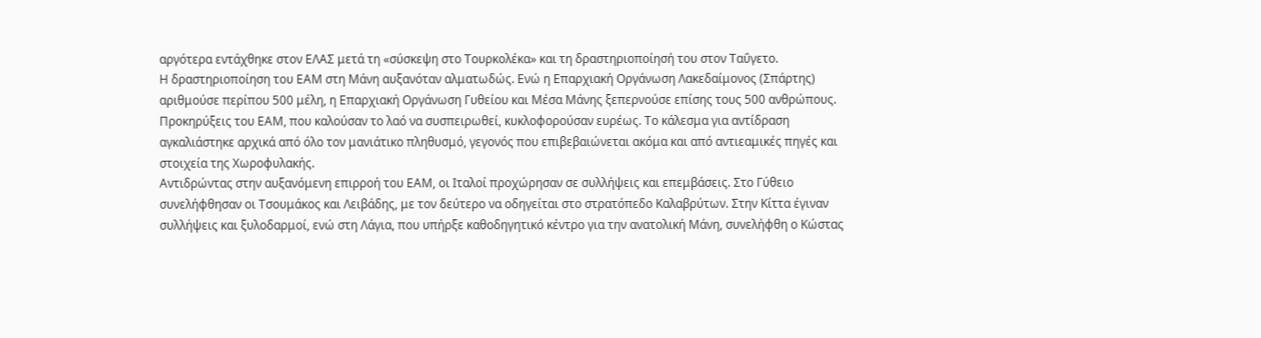αργότερα εντάχθηκε στον ΕΛΑΣ μετά τη «σύσκεψη στο Τουρκολέκα» και τη δραστηριοποίησή του στον Ταΰγετο.
Η δραστηριοποίηση του ΕΑΜ στη Μάνη αυξανόταν αλματωδώς. Ενώ η Επαρχιακή Οργάνωση Λακεδαίμονος (Σπάρτης) αριθμούσε περίπου 500 μέλη, η Επαρχιακή Οργάνωση Γυθείου και Μέσα Μάνης ξεπερνούσε επίσης τους 500 ανθρώπους. Προκηρύξεις του ΕΑΜ, που καλούσαν το λαό να συσπειρωθεί, κυκλοφορούσαν ευρέως. Το κάλεσμα για αντίδραση αγκαλιάστηκε αρχικά από όλο τον μανιάτικο πληθυσμό, γεγονός που επιβεβαιώνεται ακόμα και από αντιεαμικές πηγές και στοιχεία της Χωροφυλακής.
Αντιδρώντας στην αυξανόμενη επιρροή του ΕΑΜ, οι Ιταλοί προχώρησαν σε συλλήψεις και επεμβάσεις. Στο Γύθειο συνελήφθησαν οι Τσουμάκος και Λειβάδης, με τον δεύτερο να οδηγείται στο στρατόπεδο Καλαβρύτων. Στην Κίττα έγιναν συλλήψεις και ξυλοδαρμοί, ενώ στη Λάγια, που υπήρξε καθοδηγητικό κέντρο για την ανατολική Μάνη, συνελήφθη ο Κώστας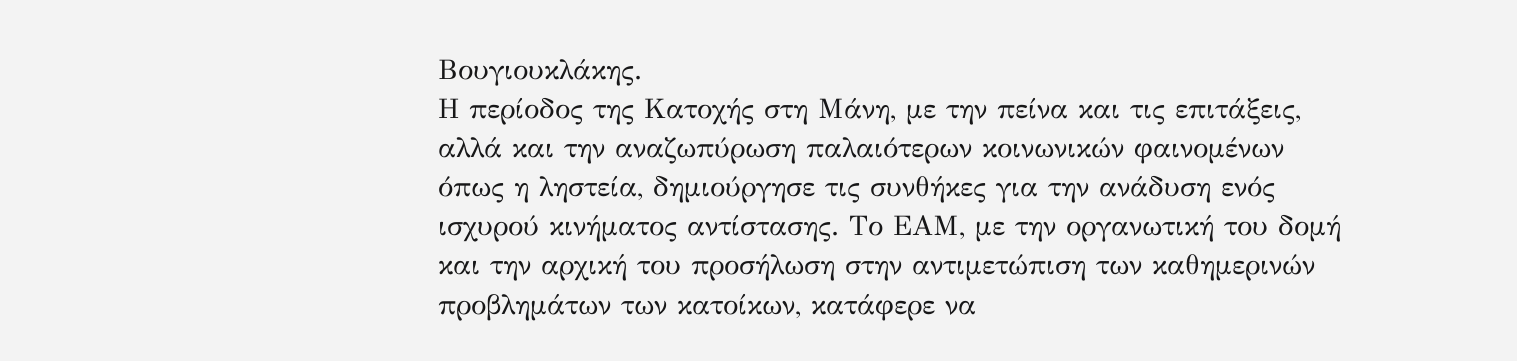Βουγιουκλάκης.
Η περίοδος της Κατοχής στη Μάνη, με την πείνα και τις επιτάξεις, αλλά και την αναζωπύρωση παλαιότερων κοινωνικών φαινομένων όπως η ληστεία, δημιούργησε τις συνθήκες για την ανάδυση ενός ισχυρού κινήματος αντίστασης. Το ΕΑΜ, με την οργανωτική του δομή και την αρχική του προσήλωση στην αντιμετώπιση των καθημερινών προβλημάτων των κατοίκων, κατάφερε να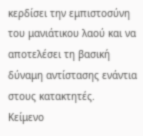κερδίσει την εμπιστοσύνη του μανιάτικου λαού και να αποτελέσει τη βασική δύναμη αντίστασης ενάντια στους κατακτητές.
Κείμενο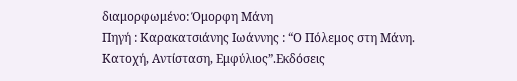διαμορφωμένο: Όμορφη Μάνη
Πηγή : Καρακατσιάνης Ιωάννης : “Ο Πόλεμος στη Μάνη. Κατοχή, Αντίσταση, Εμφύλιος”.Εκδόσεις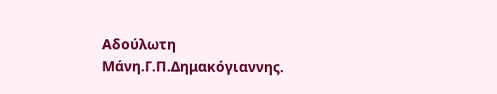Αδούλωτη Μάνη.Γ.Π.Δημακόγιαννης.